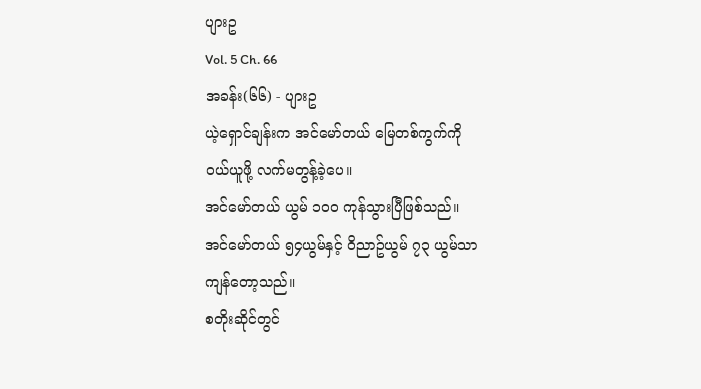ပျားဥ
Vol. 5 Ch. 66
အခန်း(၆၆) - ပျားဥ
ယဲ့ရှောင်ချန်းက အင်မော်တယ် မြေတစ်ကွက်ကို ဝယ်ယူဖို့ လက်မတွန့်ခဲ့ပေ။
အင်မော်တယ် ယွမ် ၁၀၀ ကုန်သွားပြီဖြစ်သည်။
အင်မော်တယ် ၅၄ယွမ်နှင့် ဝိညာဥ်ယွမ် ၇၃ ယွမ်သာ ကျန်တော့သည်။
စတိုးဆိုင်တွင်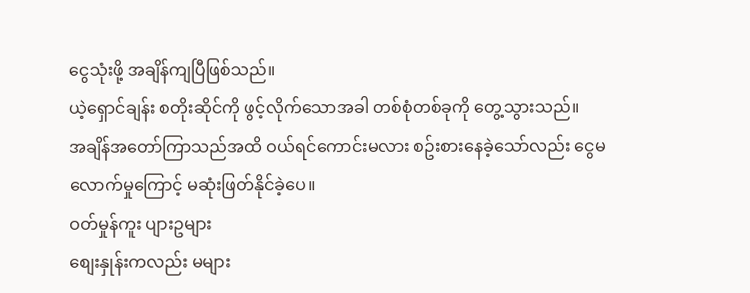ငွေသုံးဖို့ အချိန်ကျပြီဖြစ်သည်။
ယဲ့ရှောင်ချန်း စတိုးဆိုင်ကို ဖွင့်လိုက်သောအခါ တစ်စုံတစ်ခုကို တွေ့သွားသည်။
အချိန်အတော်ကြာသည်အထိ ဝယ်ရင်ကောင်းမလား စဥ်းစားနေခဲ့သော်လည်း ငွေမလောက်မှုကြောင့် မဆုံးဖြတ်နိုင်ခဲ့ပေ။
ဝတ်မှုန်ကူး ပျားဥများ
စျေးနှုန်းကလည်း မများ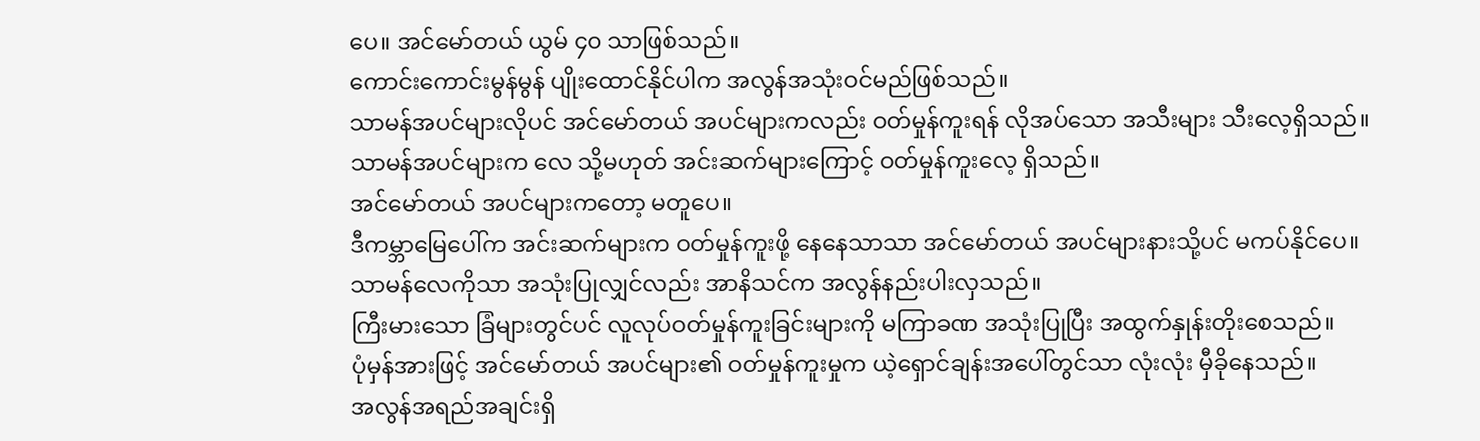ပေ။ အင်မော်တယ် ယွမ် ၄၀ သာဖြစ်သည်။
ကောင်းကောင်းမွန်မွန် ပျိုးထောင်နိုင်ပါက အလွန်အသုံးဝင်မည်ဖြစ်သည်။
သာမန်အပင်များလိုပင် အင်မော်တယ် အပင်များကလည်း ဝတ်မှုန်ကူးရန် လိုအပ်သော အသီးများ သီးလေ့ရှိသည်။
သာမန်အပင်များက လေ သို့မဟုတ် အင်းဆက်များကြောင့် ဝတ်မှုန်ကူးလေ့ ရှိသည်။
အင်မော်တယ် အပင်များကတော့ မတူပေ။
ဒီကမ္ဘာမြေပေါ်က အင်းဆက်များက ဝတ်မှုန်ကူးဖို့ နေနေသာသာ အင်မော်တယ် အပင်များနားသို့ပင် မကပ်နိုင်ပေ။
သာမန်လေကိုသာ အသုံးပြုလျှင်လည်း အာနိသင်က အလွန်နည်းပါးလှသည်။
ကြီးမားသော ခြံများတွင်ပင် လူလုပ်ဝတ်မှုန်ကူးခြင်းများကို မကြာခဏ အသုံးပြုပြီး အထွက်နှုန်းတိုးစေသည်။
ပုံမှန်အားဖြင့် အင်မော်တယ် အပင်များ၏ ဝတ်မှုန်ကူးမှုက ယဲ့ရှောင်ချန်းအပေါ်တွင်သာ လုံးလုံး မှီခိုနေသည်။
အလွန်အရည်အချင်းရှိ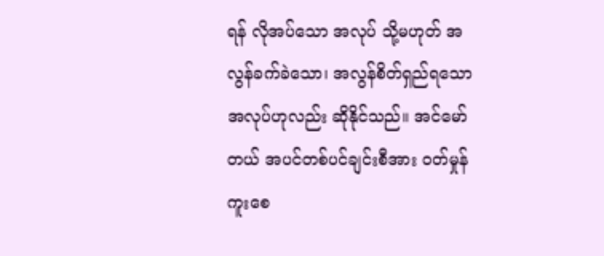ရန် လိုအပ်သော အလုပ် သို့မဟုတ် အလွန်ခက်ခဲသော၊ အလွန်စိတ်ရှည်ရသော အလုပ်ဟုလည်း ဆိုနိုင်သည်။ အင်မော်တယ် အပင်တစ်ပင်ချင်းစီအား ဝတ်မှုန်ကူးစေ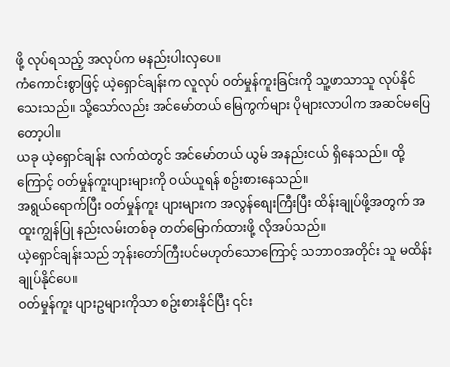ဖို့ လုပ်ရသည့် အလုပ်က မနည်းပါးလှပေ။
ကံကောင်းစွာဖြင့် ယဲ့ရှောင်ချန်းက လူလုပ် ဝတ်မှုန်ကူးခြင်းကို သူ့ဖာသာသူ လုပ်နိုင်သေးသည်။ သို့သော်လည်း အင်မော်တယ် မြေကွက်များ ပိုများလာပါက အဆင်မပြေတော့ပါ။
ယခု ယဲ့ရှောင်ချန်း လက်ထဲတွင် အင်မော်တယ် ယွမ် အနည်းငယ် ရှိနေသည်။ ထို့ကြောင့် ဝတ်မှုန်ကူးပျားများကို ဝယ်ယူရန် စဥ်းစားနေသည်။
အရွယ်ရောက်ပြီး ဝတ်မှုန်ကူး ပျားများက အလွန်စျေးကြီးပြီး ထိန်းချုပ်ဖို့အတွက် အထူးကျွန်ပြု နည်းလမ်းတစ်ခု တတ်မြောက်ထားဖို့ လိုအပ်သည်။
ယဲ့ရှောင်ချန်းသည် ဘုန်းတော်ကြီးပင်မဟုတ်သောကြောင့် သဘာဝအတိုင်း သူ မထိန်းချုပ်နိုင်ပေ။
ဝတ်မှုန်ကူး ပျားဥများကိုသာ စဥ်းစားနိုင်ပြီး ၎င်း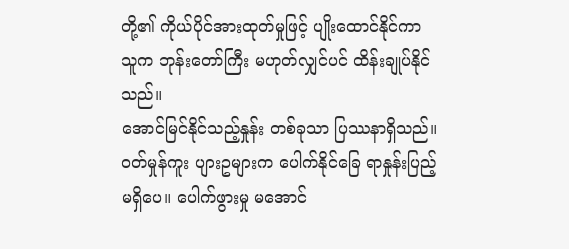တို့၏ ကိုယ်ပိုင်အားထုတ်မှုဖြင့် ပျိုးထောင်နိုင်ကာ သူက ဘုန်းတော်ကြီး မဟုတ်လျှင်ပင် ထိန်းချုပ်နိုင်သည်။
အောင်မြင်နိုင်သည့်နှုန်း တစ်ခုသာ ပြဿနာရှိသည်။ ဝတ်မှုန်ကူး ပျားဥများက ပေါက်နိုင်ခြေ ရာနှုန်းပြည့်မရှိပေ။ ပေါက်ဖွားမှု မအောင်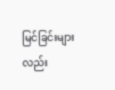မြင်ခြင်းများလည်း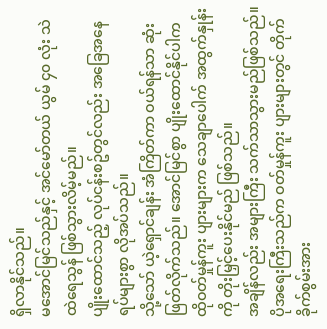ရှိလာနိုင်သည်။
မအောင်မြင်သည်နှင့် အင်မော်တယ် ယွမ် ၄၀ လုံး သဲထဲရေသွန် ဖြစ်သွားလိမ့်မည်။
ပျိုးထောင်သည့် လုပ်ငန်းစဥ်တွင်လည်း အခြေအနေရပ်များစွာ လိုအပ်သည်။
သို့သော် ယဲ့ရှောင်ချန်း အံကြိတ်ကာ ဝယ်ရန်သာ ဆုံးဖြတ်လိုက်သည်။ အောင်မြင်စွာ ပျိုးထောင်နိုင်ပါက ထိုဝတ်မှုန်ကူး ပျားများက သေချာပေါက် အထွက်နှုန်းကို တိုးမြှင့်ပေးနိုင်မည် ဖြစ်သည်။
အချိန်လည်း အများကြီး သက်သာသွားမည်ဖြစ်သည်။
ပိုအရေးကြီးသည်က ဝတ်မှုန်ကူး ပျားများတွင် တိုက်ခိုက်စွမ်းအား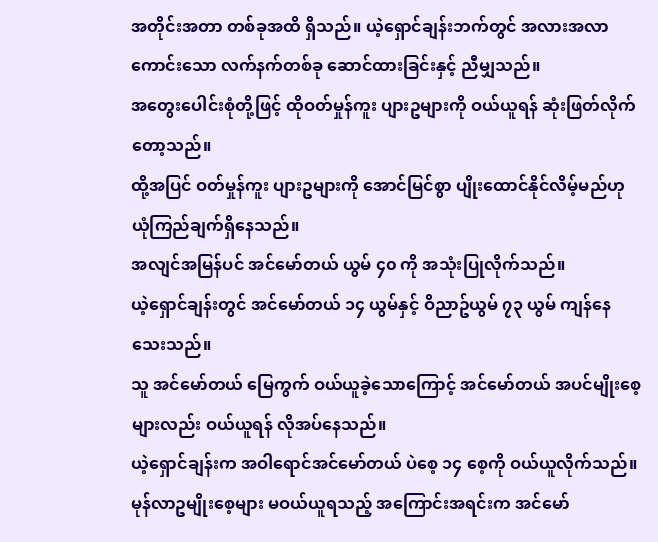အတိုင်းအတာ တစ်ခုအထိ ရှိသည်။ ယဲ့ရှောင်ချန်းဘက်တွင် အလားအလာကောင်းသော လက်နက်တစ်ခု ဆောင်ထားခြင်းနှင့် ညီမျှသည်။
အတွေးပေါင်းစုံတို့ဖြင့် ထိုဝတ်မှုန်ကူး ပျားဥများကို ဝယ်ယူရန် ဆုံးဖြတ်လိုက်တော့သည်။
ထို့အပြင် ဝတ်မှုန်ကူး ပျားဥများကို အောင်မြင်စွာ ပျိုးထောင်နိုင်လိမ့်မည်ဟု ယုံကြည်ချက်ရှိနေသည်။
အလျင်အမြန်ပင် အင်မော်တယ် ယွမ် ၄၀ ကို အသုံးပြုလိုက်သည်။
ယဲ့ရှောင်ချန်းတွင် အင်မော်တယ် ၁၄ ယွမ်နှင့် ဝိညာဥ်ယွမ် ၇၃ ယွမ် ကျန်နေသေးသည်။
သူ အင်မော်တယ် မြေကွက် ဝယ်ယူခဲ့သောကြောင့် အင်မော်တယ် အပင်မျိုးစေ့များလည်း ဝယ်ယူရန် လိုအပ်နေသည်။
ယဲ့ရှောင်ချန်းက အဝါရောင်အင်မော်တယ် ပဲစေ့ ၁၄ စေ့ကို ဝယ်ယူလိုက်သည်။
မုန်လာဥမျိုးစေ့များ မဝယ်ယူရသည့် အကြောင်းအရင်းက အင်မော်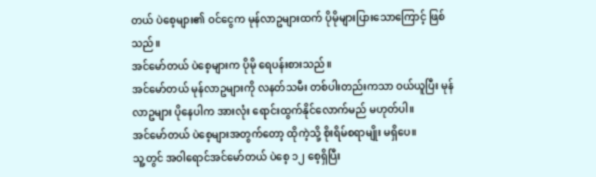တယ် ပဲစေ့များ၏ ဝင်ငွေက မုန်လာဥများထက် ပိုမိုများပြားသောကြောင့် ဖြစ်သည်။
အင်မော်တယ် ပဲစေ့များက ပိုမို ရေပန်းစားသည်။
အင်မော်တယ် မုန်လာဥများကို လနတ်သမီး တစ်ပါးတည်းကသာ ဝယ်ယူပြီး မုန်လာဥများ ပိုနေပါက အားလုံး ရောင်းထွက်နိုင်လောက်မည် မဟုတ်ပါ။
အင်မော်တယ် ပဲစေ့များအတွက်တော့ ထိုကဲ့သို့ စိုးရိမ်စရာမျိုး မရှိပေ။
သူ့တွင် အဝါရောင်အင်မော်တယ် ပဲစေ့ ၁၂ စေ့ရှိပြီး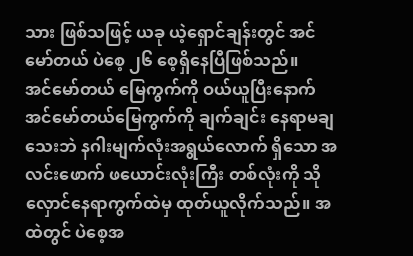သား ဖြစ်သဖြင့် ယခု ယဲ့ရှောင်ချန်းတွင် အင်မော်တယ် ပဲစေ့ ၂၆ စေ့ရှိနေပြီဖြစ်သည်။
အင်မော်တယ် မြေကွက်ကို ဝယ်ယူပြီးနောက် အင်မော်တယ်မြေကွက်ကို ချက်ချင်း နေရာမချသေးဘဲ နဂါးမျက်လုံးအရွယ်လောက် ရှိသော အလင်းဖောက် ဖယောင်းလုံးကြီး တစ်လုံးကို သိုလှောင်နေရာကွက်ထဲမှ ထုတ်ယူလိုက်သည်။ အထဲတွင် ပဲစေ့အ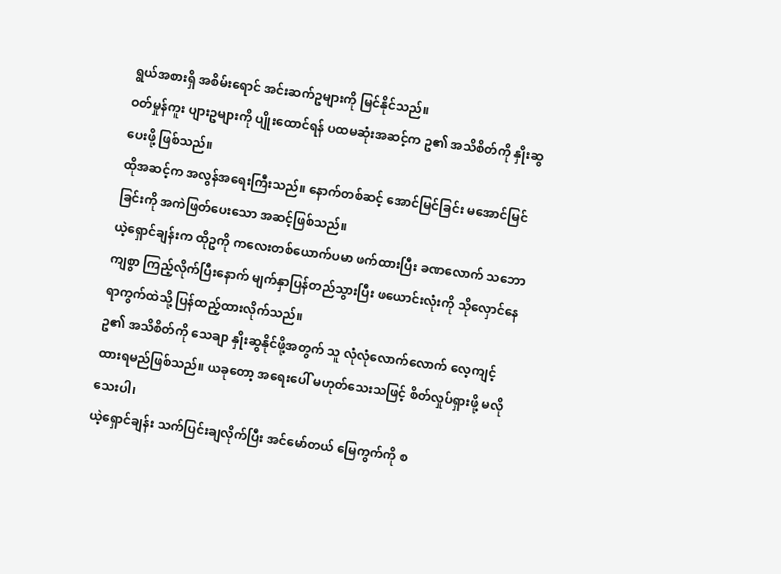ရွယ်အစားရှိ အစိမ်းရောင် အင်းဆက်ဥများကို မြင်နိုင်သည်။
ဝတ်မှုန်ကူး ပျားဥများကို ပျိုးထောင်ရန် ပထမဆုံးအဆင့်က ဥ၏ အသိစိတ်ကို နှိုးဆွပေးဖို့ ဖြစ်သည်။
ထိုအဆင့်က အလွန်အရေးကြီးသည်။ နောက်တစ်ဆင့် အောင်မြင်ခြင်း မအောင်မြင်ခြင်းကို အကဲဖြတ်ပေးသော အဆင့်ဖြစ်သည်။
ယဲ့ရှောင်ချန်းက ထိုဥကို ကလေးတစ်ယောက်ပမာ ဖက်ထားပြီး ခဏလောက် သဘောကျစွာ ကြည့်လိုက်ပြီးနောက် မျက်နှာပြန်တည်သွားပြီး ဖယောင်းလုံးကို သိုလှောင်နေရာကွက်ထဲသို့ ပြန်ထည့်ထားလိုက်သည်။
ဥ၏ အသိစိတ်ကို သေချာ နှိုးဆွနိုင်ဖို့အတွက် သူ လုံလုံလောက်လောက် လေ့ကျင့်ထားရမည်ဖြစ်သည်။ ယခုတော့ အရေးပေါ် မဟုတ်သေးသဖြင့် စိတ်လှုပ်ရှားဖို့ မလိုသေးပါ၊
ယဲ့ရှောင်ချန်း သက်ပြင်းချလိုက်ပြီး အင်မော်တယ် မြေကွက်ကို စ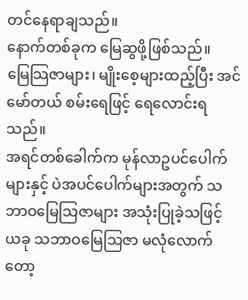တင်နေရာချသည်။
နောက်တစ်ခုက မြေဆွဖို့ဖြစ်သည်။
မြေသြဇာများ၊ မျိုးစေ့များထည့်ပြီး အင်မော်တယ် စမ်းရေဖြင့် ရေလောင်းရသည်။
အရင်တစ်ခေါက်က မုန်လာဥပင်ပေါက်များနှင့် ပဲအပင်ပေါက်များအတွက် သဘာဝမြေသြဇာများ အသုံးပြုခဲ့သဖြင့် ယခု သဘာဝမြေသြဇာ မလုံလောက်တော့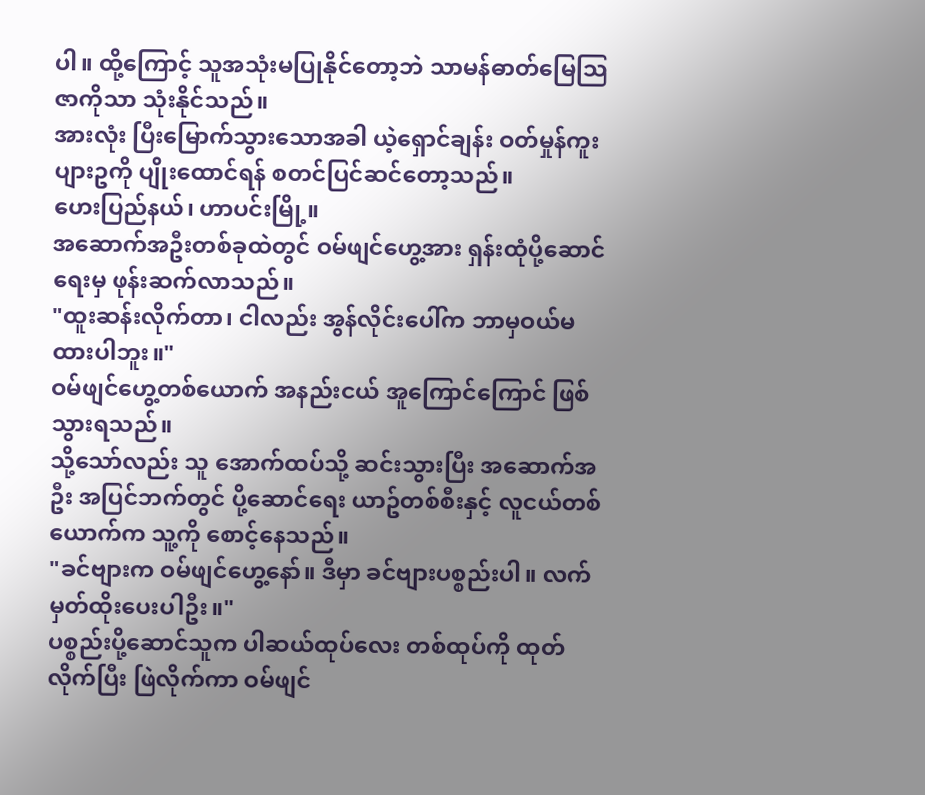ပါ။ ထို့ကြောင့် သူအသုံးမပြုနိုင်တော့ဘဲ သာမန်ဓာတ်မြေသြဇာကိုသာ သုံးနိုင်သည်။
အားလုံး ပြီးမြောက်သွားသောအခါ ယဲ့ရှောင်ချန်း ဝတ်မှုန်ကူး ပျားဥကို ပျိုးထောင်ရန် စတင်ပြင်ဆင်တော့သည်။
ဟေးပြည်နယ်၊ ဟာပင်းမြို့။
အဆောက်အဦးတစ်ခုထဲတွင် ဝမ်ဖျင်ဟွေ့အား ရှန်းထုံပို့ဆောင်ရေးမှ ဖုန်းဆက်လာသည်။
"ထူးဆန်းလိုက်တာ၊ ငါလည်း အွန်လိုင်းပေါ်က ဘာမှဝယ်မထားပါဘူး။"
ဝမ်ဖျင်ဟွေ့တစ်ယောက် အနည်းငယ် အူကြောင်ကြောင် ဖြစ်သွားရသည်။
သို့သော်လည်း သူ အောက်ထပ်သို့ ဆင်းသွားပြီး အဆောက်အဦး အပြင်ဘက်တွင် ပို့ဆောင်ရေး ယာဥ်တစ်စီးနှင့် လူငယ်တစ်ယောက်က သူ့ကို စောင့်နေသည်။
"ခင်ဗျားက ဝမ်ဖျင်ဟွေ့နော်။ ဒီမှာ ခင်ဗျားပစ္စည်းပါ။ လက်မှတ်ထိုးပေးပါဦး။"
ပစ္စည်းပို့ဆောင်သူက ပါဆယ်ထုပ်လေး တစ်ထုပ်ကို ထုတ်လိုက်ပြီး ဖြဲလိုက်ကာ ဝမ်ဖျင်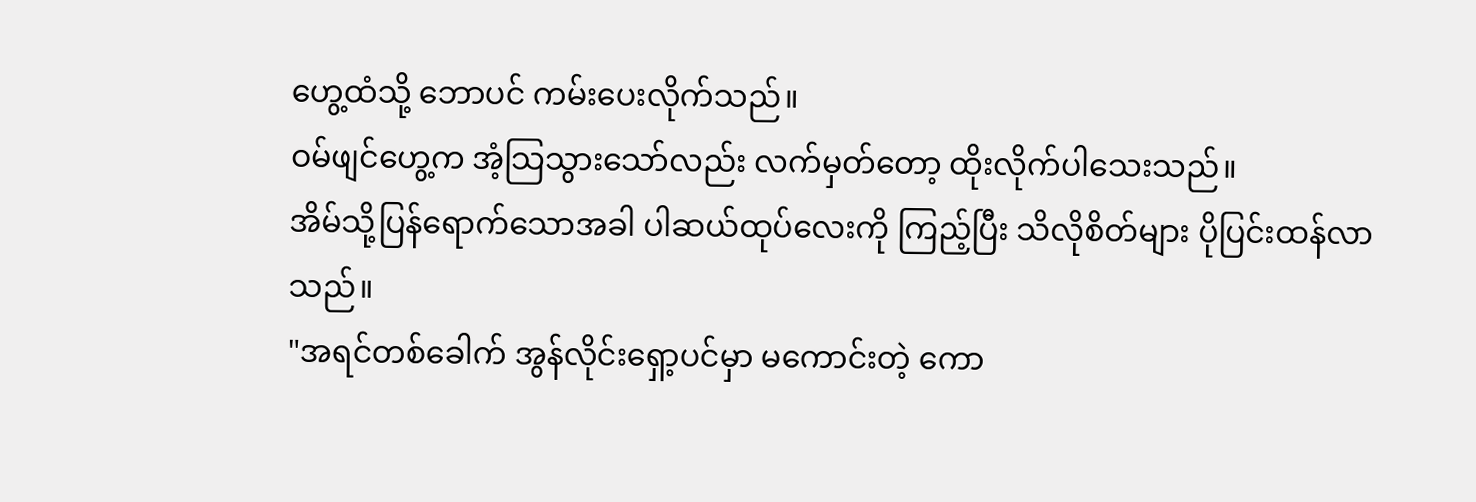ဟွေ့ထံသို့ ဘောပင် ကမ်းပေးလိုက်သည်။
ဝမ်ဖျင်ဟွေ့က အံ့သြသွားသော်လည်း လက်မှတ်တော့ ထိုးလိုက်ပါသေးသည်။
အိမ်သို့ပြန်ရောက်သောအခါ ပါဆယ်ထုပ်လေးကို ကြည့်ပြီး သိလိုစိတ်များ ပိုပြင်းထန်လာသည်။
"အရင်တစ်ခေါက် အွန်လိုင်းရှော့ပင်မှာ မကောင်းတဲ့ ကော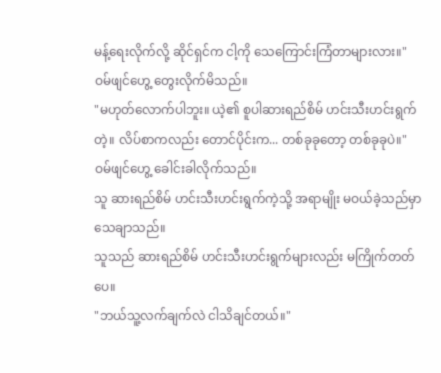မန့်ရေးလိုက်လို့ ဆိုင်ရှင်က ငါ့ကို သေကြောင်းကြံတာများလား။"
ဝမ်ဖျင်ဟွေ့ တွေးလိုက်မိသည်။
"မဟုတ်လောက်ပါဘူး။ ယဲ့၏ စူပါဆားရည်စိမ် ဟင်းသီးဟင်းရွက်တဲ့။ လိပ်စာကလည်း တောင်ပိုင်းက... တစ်ခုခုတော့ တစ်ခုခုပဲ။"
ဝမ်ဖျင်ဟွေ့ ခေါင်းခါလိုက်သည်။
သူ ဆားရည်စိမ် ဟင်းသီးဟင်းရွက်ကဲ့သို့ အရာမျိုး မဝယ်ခဲ့သည်မှာ သေချာသည်။
သူသည် ဆားရည်စိမ် ဟင်းသီးဟင်းရွက်များလည်း မကြိုက်တတ်ပေ။
"ဘယ်သူ့လက်ချက်လဲ ငါသိချင်တယ်။"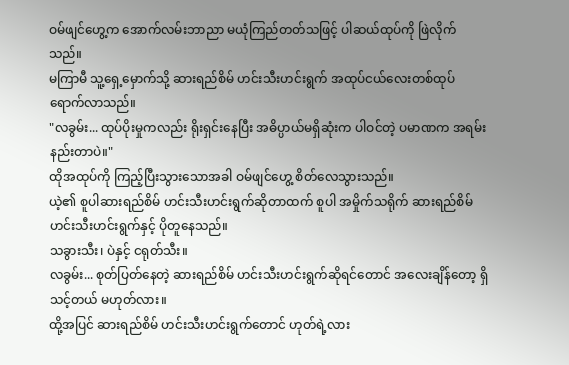ဝမ်ဖျင်ဟွေ့က အောက်လမ်းဘာညာ မယုံကြည်တတ်သဖြင့် ပါဆယ်ထုပ်ကို ဖြဲလိုက်သည်။
မကြာမီ သူ့ရှေ့မှောက်သို့ ဆားရည်စိမ် ဟင်းသီးဟင်းရွက် အထုပ်ငယ်လေးတစ်ထုပ် ရောက်လာသည်။
"လခွမ်း... ထုပ်ပိုးမှုကလည်း ရိုးရှင်းနေပြီး အဓိပ္ပာယ်မရှိဆုံးက ပါဝင်တဲ့ ပမာဏက အရမ်းနည်းတာပဲ။"
ထိုအထုပ်ကို ကြည့်ပြီးသွားသောအခါ ဝမ်ဖျင်ဟွေ့ စိတ်လေသွားသည်။
ယဲ့၏ စူပါဆားရည်စိမ် ဟင်းသီးဟင်းရွက်ဆိုတာထက် စူပါ အမှိုက်သရိုက် ဆားရည်စိမ် ဟင်းသီးဟင်းရွက်နှင့် ပိုတူနေသည်။
သခွားသီး၊ ပဲနှင့် ငရုတ်သီး။
လခွမ်း... စုတ်ပြတ်နေတဲ့ ဆားရည်စိမ် ဟင်းသီးဟင်းရွက်ဆိုရင်တောင် အလေးချိန်တော့ ရှိသင့်တယ် မဟုတ်လား။
ထို့အပြင် ဆားရည်စိမ် ဟင်းသီးဟင်းရွက်တောင် ဟုတ်ရဲ့လား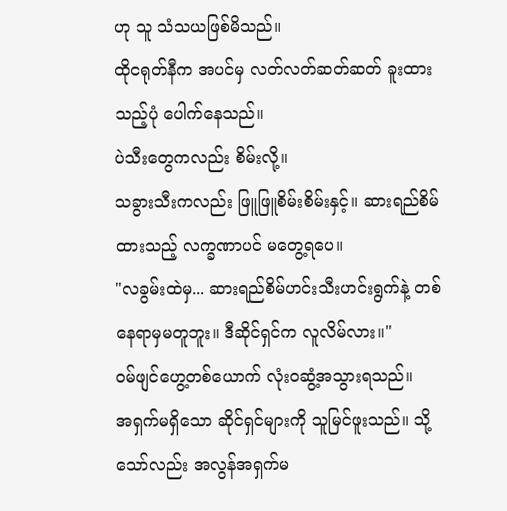ဟု သူ သံသယဖြစ်မိသည်။
ထိုငရုတ်နီက အပင်မှ လတ်လတ်ဆတ်ဆတ် ခူးထားသည့်ပုံ ပေါက်နေသည်။
ပဲသီးတွေကလည်း စိမ်းလို့။
သခွားသီးကလည်း ဖြူဖြူစိမ်းစိမ်းနှင့်။ ဆားရည်စိမ်ထားသည့် လက္ခဏာပင် မတွေ့ရပေ။
"လခွမ်းထဲမှ... ဆားရည်စိမ်ဟင်းသီးဟင်းရွက်နဲ့ တစ်နေရာမှမတူဘူး။ ဒီဆိုင်ရှင်က လူလိမ်လား။"
ဝမ်ဖျင်ဟွေ့တစ်ယောက် လုံးဝဆွံ့အသွားရသည်။
အရှက်မရှိသော ဆိုင်ရှင်များကို သူမြင်ဖူးသည်။ သို့သော်လည်း အလွန်အရှက်မ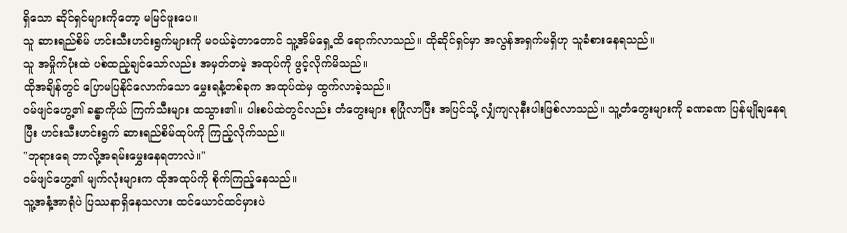ရှိသော ဆိုင်ရှင်များကိုတော့ မမြင်ဖူးပေ။
သူ ဆားရည်စိမ် ဟင်းသီးဟင်းရွက်များကို မဝယ်ခဲ့တာတောင် သူ့အိမ်ရှေ့ထိ ရောက်လာသည်။ ထိုဆိုင်ရှင်မှာ အလွန်အရှက်မရှိဟု သူခံစားနေရသည်။
သူ အမှိုက်ပုံးထဲ ပစ်ထည့်ချင်သော်လည်း အမှတ်တမဲ့ အထုပ်ကို ဖွင့်လိုက်မိသည်။
ထိုအချိန်တွင် ပြောမပြနိုင်လောက်သော မွှေးရနံ့တစ်ခုက အထုပ်ထဲမှ ထွက်လာခဲ့သည်။
ဝမ်ဖျင်ဟွေ့၏ ခန္ဓာကိုယ် ကြက်သီးများ ထသွား၏။ ပါးစပ်ထဲတွင်လည်း တံတွေးများ စုပြုံလာပြီး အပြင်သို့ လျှံကျလုနီးပါးဖြစ်လာသည်။ သူ့တံတွေးများကို ခဏခဏ ပြန်မျိုချနေရပြီး ဟင်းသီးဟင်းရွက် ဆားရည်စိမ်ထုပ်ကို ကြည့်လိုက်သည်။
"ဘုရားရေ ဘာလို့အရမ်းမွှေးနေရတာလဲ။"
ဝမ်ဖျင်ဟွေ့၏ မျက်လုံးများက ထိုအထုပ်ကို စိုက်ကြည့်နေသည်။
သူ့အနံ့အာရုံပဲ ပြဿနာရှိနေသလား ထင်ယောင်ထင်မှားပဲ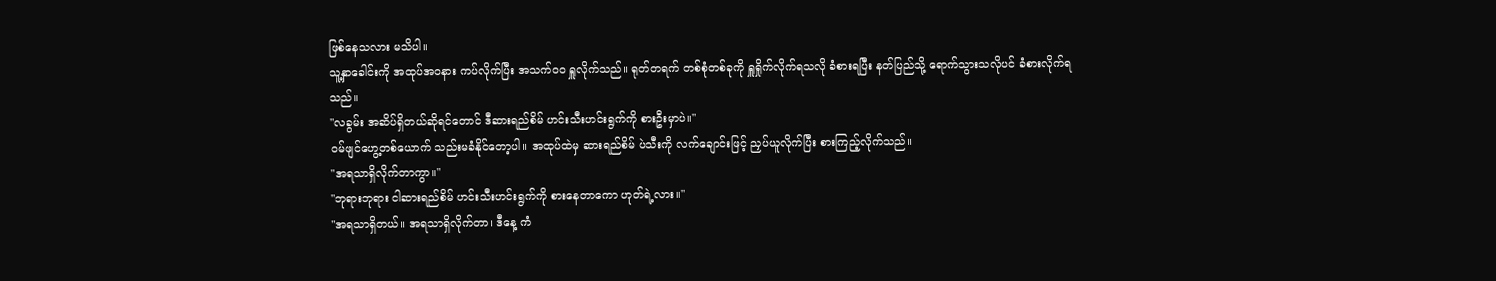ဖြစ်နေသလား မသိပါ။
သူ့နှာခေါင်းကို အထုပ်အဝနား ကပ်လိုက်ပြီး အသက်ဝဝ ရှူလိုက်သည်။ ရုတ်တရက် တစ်စုံတစ်ခုကို ရှူရှိုက်လိုက်ရသလို ခံစားရပြီး နတ်ပြည်သို့ ရောက်သွားသလိုပင် ခံစားလိုက်ရသည်။
"လခွမ်း အဆိပ်ရှိတယ်ဆိုရင်တောင် ဒီဆားရည်စိမ် ဟင်းသီးဟင်းရွက်ကို စားဦးမှာပဲ။"
ဝမ်ဖျင်ဟွေ့တစ်ယောက် သည်းမခံနိုင်တော့ပါ။ အထုပ်ထဲမှ ဆားရည်စိမ် ပဲသီးကို လက်ချောင်းဖြင့် ညှပ်ယူလိုက်ပြီး စားကြည့်လိုက်သည်။
"အရသာရှိလိုက်တာကွာ။"
"ဘုရားဘုရား ငါဆားရည်စိမ် ဟင်းသီးဟင်းရွက်ကို စားနေတာကော ဟုတ်ရဲ့လား။"
"အရသာရှိတယ်။ အရသာရှိလိုက်တာ၊ ဒီနေ့ ကံ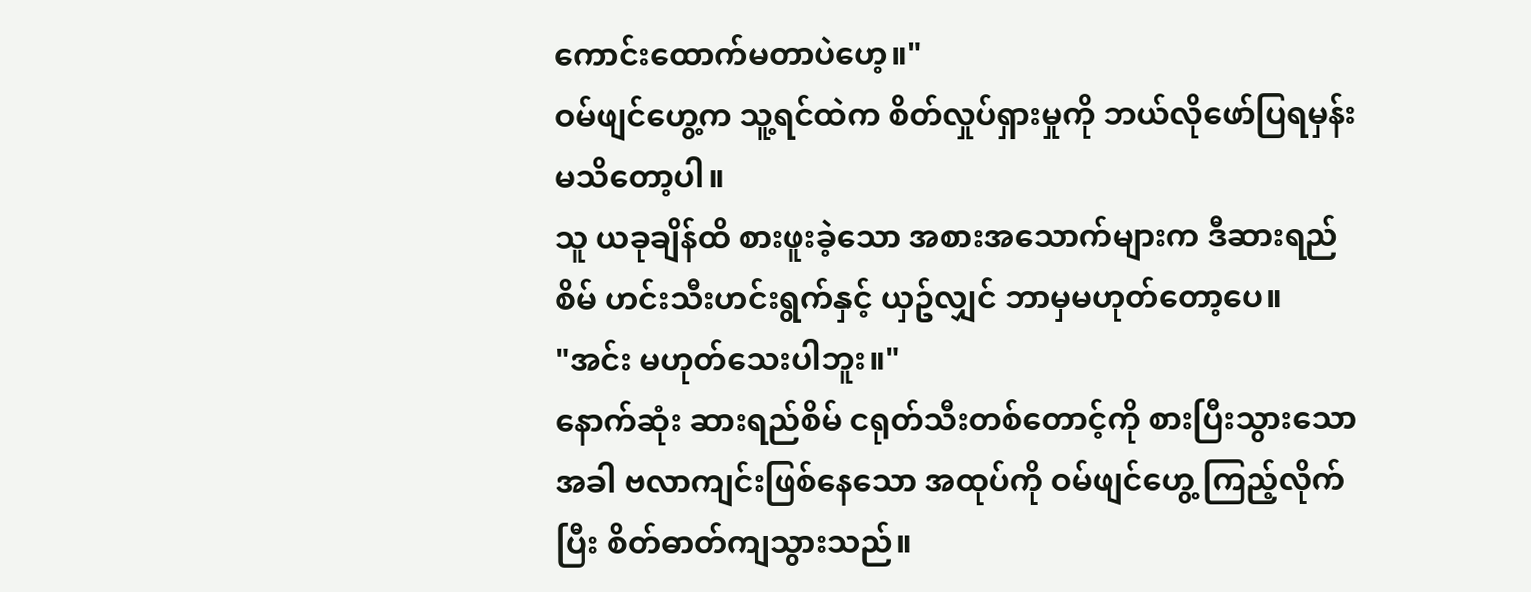ကောင်းထောက်မတာပဲဟေ့။"
ဝမ်ဖျင်ဟွေ့က သူ့ရင်ထဲက စိတ်လှုပ်ရှားမှုကို ဘယ်လိုဖော်ပြရမှန်း မသိတော့ပါ။
သူ ယခုချိန်ထိ စားဖူးခဲ့သော အစားအသောက်များက ဒီဆားရည်စိမ် ဟင်းသီးဟင်းရွက်နှင့် ယှဥ်လျှင် ဘာမှမဟုတ်တော့ပေ။
"အင်း မဟုတ်သေးပါဘူး။"
နောက်ဆုံး ဆားရည်စိမ် ငရုတ်သီးတစ်တောင့်ကို စားပြီးသွားသောအခါ ဗလာကျင်းဖြစ်နေသော အထုပ်ကို ဝမ်ဖျင်ဟွေ့ ကြည့်လိုက်ပြီး စိတ်ဓာတ်ကျသွားသည်။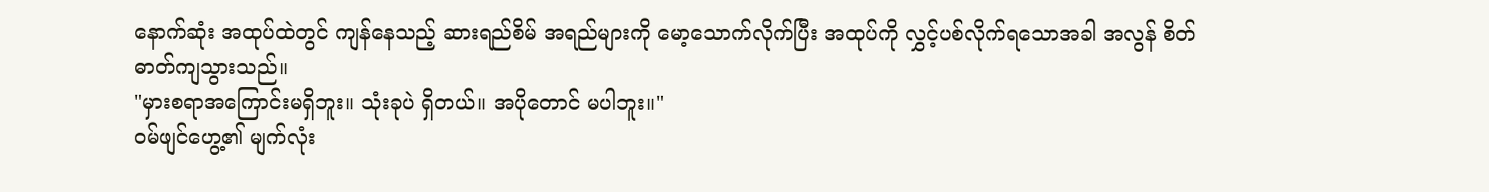နောက်ဆုံး အထုပ်ထဲတွင် ကျန်နေသည့် ဆားရည်စိမ် အရည်များကို မော့သောက်လိုက်ပြီး အထုပ်ကို လွှင့်ပစ်လိုက်ရသောအခါ အလွန် စိတ်ဓာတ်ကျသွားသည်။
"မှားစရာအကြောင်းမရှိဘူး။ သုံးခုပဲ ရှိတယ်။ အပိုတောင် မပါဘူး။"
ဝမ်ဖျင်ဟွေ့၏ မျက်လုံး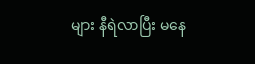များ နီရဲလာပြီး မနေ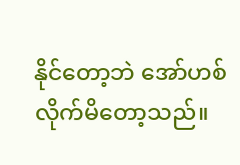နိုင်တော့ဘဲ အော်ဟစ်လိုက်မိတော့သည်။